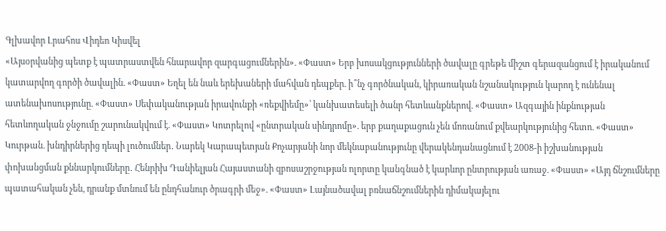Գլխավոր Լրահոս Վիդեո Կիսվել
«Այսօրվանից պետք է պատրաստվեն հնարավոր զարգացումներին». «Փաստ» Երբ խոսակցությունների ծավալը գրեթե միշտ գերազանցում է իրականում կատարվող գործի ծավալին. «Փաստ» Եղել են նաև երեխաների մահվան դեպքեր. ի՞նչ գործնական, կիրառական նշանակություն կարող է ունենալ ատենախոսությունը. «Փաստ» Սեփականության իրավունքի «ռեքվիեմը»՝ կանխատեսելի ծանր հետևանքներով. «Փաստ» Ազգային ինքնության հետևողական ջնջումը շարունակվում է. «Փաստ» Կոտրելով «ընտրական սինդրոմը». երբ քաղաքացուն չեն մոռանում քվեարկությունից հետո. «Փաստ» Կուրթան. խնդիրներից դեպի լուծումներ․ Նարեկ Կարապետյան Քոչարյանի նոր մեկնաբանությունը վերակենդանացնում է 2008-ի իշխանության փոխանցման քննարկումները․ Հենրիխ Դանիելյան Հայաստանի զբոսաշրջության ոլորտը կանգնած է կարևոր ընտրության առաջ. «Փաստ» «Այդ ճնշումները պատահական չեն, դրանք մտնում են ընդհանուր ծրագրի մեջ». «Փաստ» Լայնածավալ բռնաճնշումներին դիմակայելու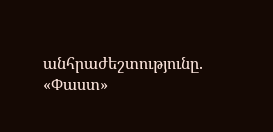անհրաժեշտությունը. «Փաստ»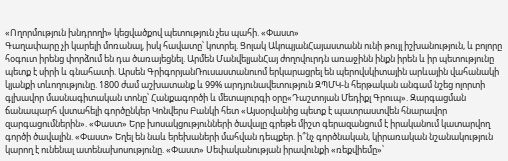«Ողորմություն խնդրողի» կեցվածքով պետություն չես պահի. «Փաստ»
Գաղափարը չի կարելի մոռանալ, իսկ հավատը՝ կոտրել. Ցոլակ ԱկոպյանՀայաստանն ունի թույլ իշխանություն, և բոլորը հօգուտ իրենց փորձում են դա ծառայեցնել. Արմեն ՄանվելյանՀայ ժողովուրդն առաջինն ինքն իրեն և իր պետությունը պետք է սիրի և գնահատի. Արսեն ԳրիգորյանՌուսաստանուոմ երկարացրել են պերովսկիտային արևային վահանակի կյանքի տևողությունը. 1800 ժամ աշխատանք և 99% արդյունավետություն ԶՊՄԿ-ն հերթական անգամ նշեց ոլորտի գլխավոր մասնագիտական տոնը՝ Հանքագործի և մետալուրգի օրը«Դաշտոյան Մեդիքլ Գրուպ». Զարգացման ճանապարհ վստահելի գործընկեր Կոնվերս Բանկի հետ «Այսօրվանից պետք է պատրաստվեն հնարավոր զարգացումներին». «Փաստ» Երբ խոսակցությունների ծավալը գրեթե միշտ գերազանցում է իրականում կատարվող գործի ծավալին. «Փաստ» Եղել են նաև երեխաների մահվան դեպքեր. ի՞նչ գործնական, կիրառական նշանակություն կարող է ունենալ ատենախոսությունը. «Փաստ» Սեփականության իրավունքի «ռեքվիեմը»՝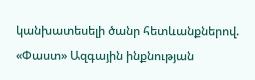կանխատեսելի ծանր հետևանքներով. «Փաստ» Ազգային ինքնության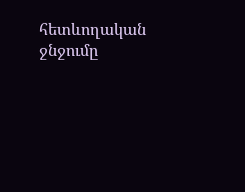հետևողական ջնջումը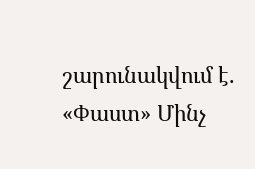շարունակվում է. «Փաստ» Մինչ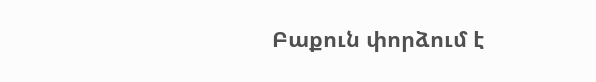Բաքուն փորձում է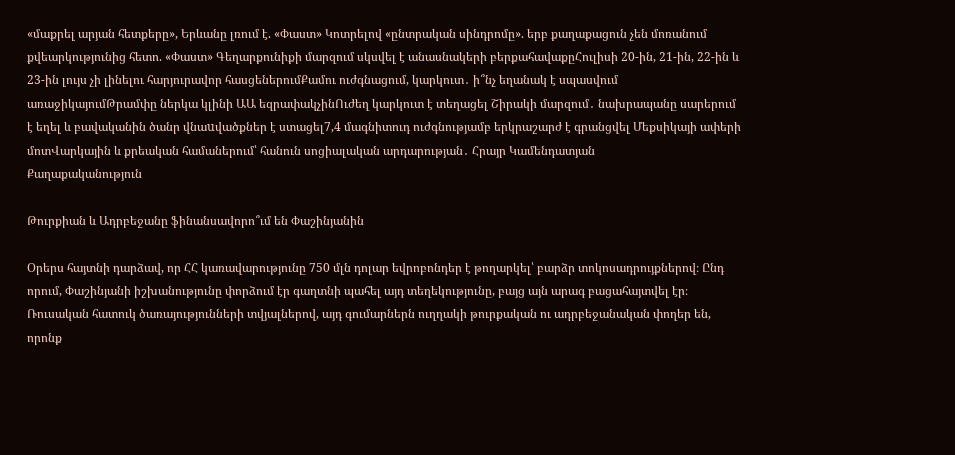«մաքրել արյան հետքերը», Երևանը լռում է. «Փաստ» Կոտրելով «ընտրական սինդրոմը». երբ քաղաքացուն չեն մոռանում քվեարկությունից հետո. «Փաստ» Գեղարքունիքի մարզում սկսվել է անասնակերի բերքահավաքըՀուլիսի 20-ին, 21-ին, 22-ին և 23-ին լույս չի լինելու հարյուրավոր հասցեներումՔամու ուժգնացում, կարկուտ․ ի՞նչ եղանակ է սպասվում առաջիկայումԹրամփը ներկա կլինի ԱԱ եզրափակչինՈւժեղ կարկուտ է տեղացել Շիրակի մարզում․ նախրապանը սարերում է եղել և բավականին ծանր վնաuվածքներ է ստացել7,4 մագնիտուդ ուժգնությամբ երկրաշարժ է գրանցվել Մեքսիկայի ափերի մոտՎարկային և քրեական համաներում՝ հանուն սոցիալական արդարության․ Հրայր Կամենդատյան
Քաղաքականություն

Թուրքիան և Ադրբեջանը ֆինանսավորո՞ւմ են Փաշինյանին

Օրերս հայտնի դարձավ, որ ՀՀ կառավարությունը 750 մլն դոլար եվրոբոնդեր է թողարկել՝ բարձր տոկոսադրույքներով։ Ընդ որում, Փաշինյանի իշխանությունը փորձում էր գաղտնի պահել այդ տեղեկությունը, բայց այն արագ բացահայտվել էր։ Ռուսական հատուկ ծառայությունների տվյալներով, այդ գումարներն ուղղակի թուրքական ու ադրբեջանական փողեր են, որոնք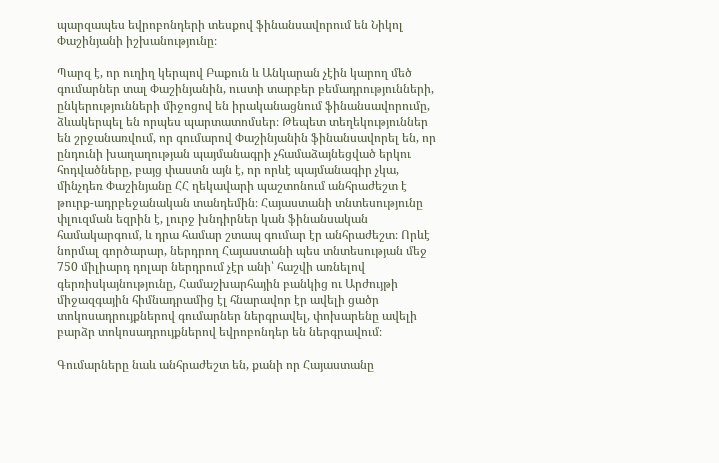պարզապես եվրոբոնդերի տեսքով ֆինանսավորում են Նիկոլ Փաշինյանի իշխանությունը։

Պարզ է, որ ուղիղ կերպով Բաքուն և Անկարան չէին կարող մեծ գումարներ տալ Փաշինյանին, ուստի տարբեր բեմադրությունների, ընկերությունների միջոցով են իրականացնում ֆինանսավորումը, ձևակերպել են որպես պարտատոմսեր։ Թեպետ տեղեկություններ են շրջանառվում, որ գումարով Փաշինյանին ֆինանսավորել են, որ ընդունի խաղաղության պայմանագրի չհամաձայնեցված երկու հոդվածները, բայց փաստն այն է, որ որևէ պայմանագիր չկա, մինչդեռ Փաշինյանը ՀՀ ղեկավարի պաշտոնում անհրաժեշտ է թուրք-ադրբեջանական տանդեմին։ Հայաստանի տնտեսությունը փլուզման եզրին է, լուրջ խնդիրներ կան ֆինանսական համակարգում, և դրա համար շտապ գումար էր անհրաժեշտ։ Որևէ նորմալ գործարար, ներդրող Հայաստանի պես տնտեսության մեջ 750 միլիարդ դոլար ներդրում չէր անի՝ հաշվի առնելով գերռիսկայնությունը, Համաշխարհային բանկից ու Արժույթի միջազգային հիմնադրամից էլ հնարավոր էր ավելի ցածր տոկոսադրույքներով գումարներ ներգրավել, փոխարենը ավելի բարձր տոկոսադրույքներով եվրոբոնդեր են ներգրավում։

Գումարները նաև անհրաժեշտ են, քանի որ Հայաստանը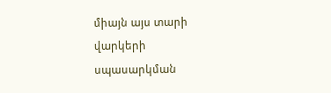միայն այս տարի վարկերի սպասարկման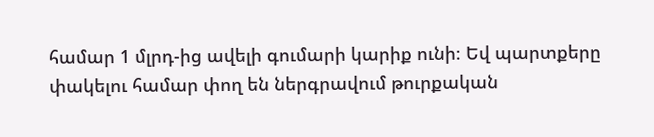համար 1 մլրդ-ից ավելի գումարի կարիք ունի։ Եվ պարտքերը փակելու համար փող են ներգրավում թուրքական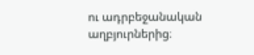ու ադրբեջանական աղբյուրներից։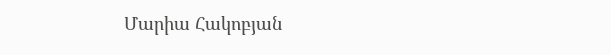Մարիա Հակոբյան